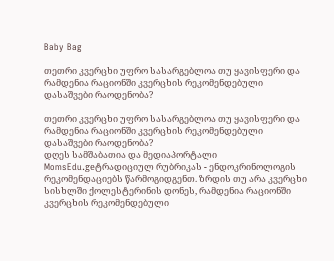Baby Bag

თეთრი კვერცხი უფრო სასარგებლოა თუ ყავისფერი და რამდენია რაციონში კვერცხის რეკომენდებული დასაშვები რაოდენობა?

თეთრი კვერცხი უფრო სასარგებლოა თუ ყავისფერი და რამდენია რაციონში კვერცხის რეკომენდებული დასაშვები რაოდენობა?
დღეს სამშაბათია და მედიაპორტალი MomsEdu.geტრადიციულ რუბრიკას - ენდოკრინოლოგის რეკომენდაციებს წარმოგიდგენთ. ზრდის თუ არა კვერცხი სისხლში ქოლესტერინის დონეს, რამდენია რაციონში კვერცხის რეკომენდებული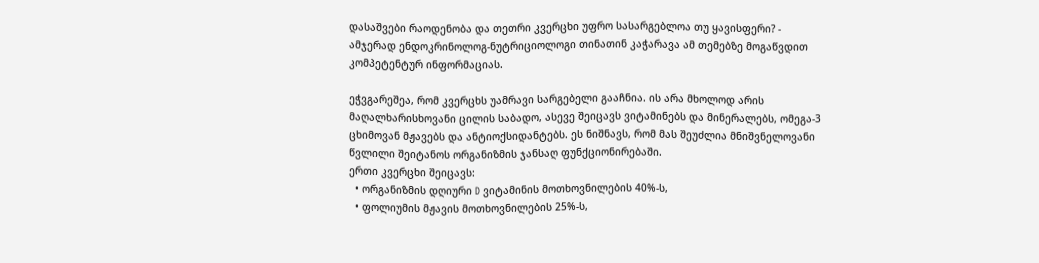დასაშვები რაოდენობა და თეთრი კვერცხი უფრო სასარგებლოა თუ ყავისფერი? - ამჯერად ენდოკრინოლოგ-ნუტრიციოლოგი თინათინ კაჭარავა ამ თემებზე მოგაწვდით კომპეტენტურ ინფორმაციას.

ეჭვგარეშეა, რომ კვერცხს უამრავი სარგებელი გააჩნია. ის არა მხოლოდ არის მაღალხარისხოვანი ცილის საბადო, ასევე შეიცავს ვიტამინებს და მინერალებს, ომეგა-3 ცხიმოვან მჟავებს და ანტიოქსიდანტებს. ეს ნიშნავს, რომ მას შეუძლია მნიშვნელოვანი წვლილი შეიტანოს ორგანიზმის ჯანსაღ ფუნქციონირებაში.
ერთი კვერცხი შეიცავს:
  • ორგანიზმის დღიური D ვიტამინის მოთხოვნილების 40%-ს,
  • ფოლიუმის მჟავის მოთხოვნილების 25%-ს,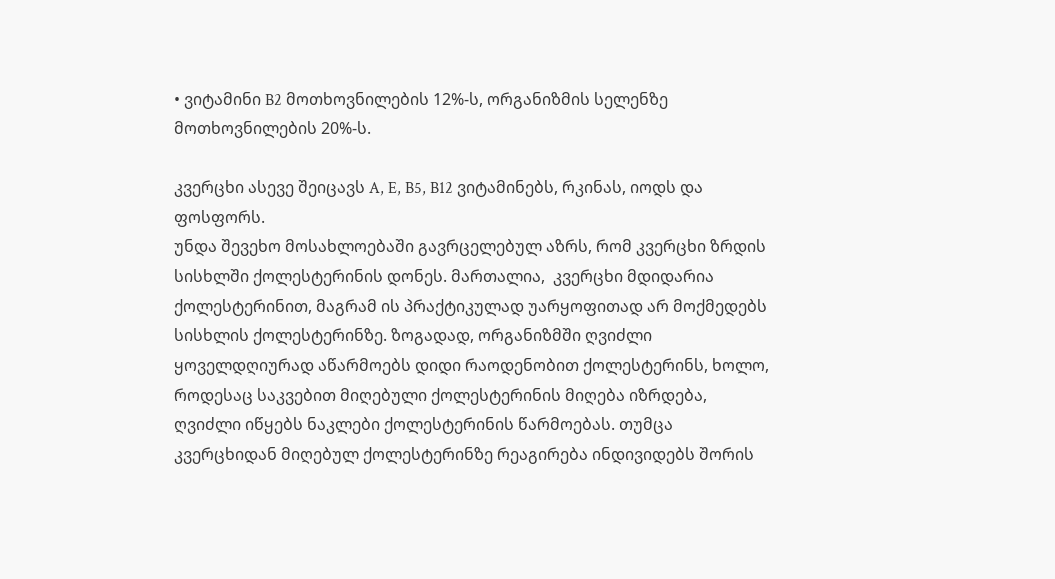• ვიტამინი B2 მოთხოვნილების 12%-ს, ორგანიზმის სელენზე მოთხოვნილების 20%-ს.

კვერცხი ასევე შეიცავს A, E, B5, B12 ვიტამინებს, რკინას, იოდს და ფოსფორს.
უნდა შევეხო მოსახლოებაში გავრცელებულ აზრს, რომ კვერცხი ზრდის სისხლში ქოლესტერინის დონეს. მართალია,  კვერცხი მდიდარია ქოლესტერინით, მაგრამ ის პრაქტიკულად უარყოფითად არ მოქმედებს სისხლის ქოლესტერინზე. ზოგადად, ორგანიზმში ღვიძლი ყოველდღიურად აწარმოებს დიდი რაოდენობით ქოლესტერინს, ხოლო, როდესაც საკვებით მიღებული ქოლესტერინის მიღება იზრდება, ღვიძლი იწყებს ნაკლები ქოლესტერინის წარმოებას. თუმცა კვერცხიდან მიღებულ ქოლესტერინზე რეაგირება ინდივიდებს შორის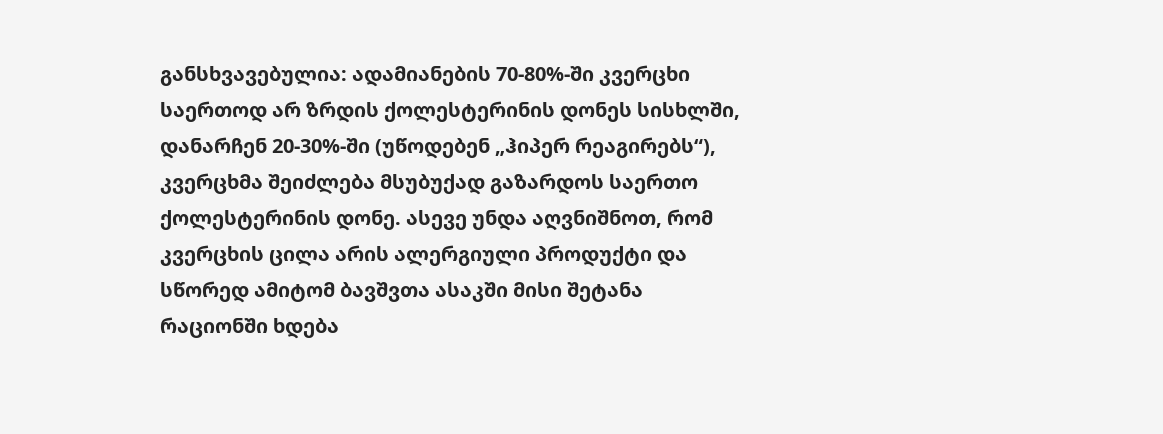განსხვავებულია: ადამიანების 70-80%-ში კვერცხი საერთოდ არ ზრდის ქოლესტერინის დონეს სისხლში, დანარჩენ 20-30%-ში (უწოდებენ „ჰიპერ რეაგირებს“), კვერცხმა შეიძლება მსუბუქად გაზარდოს საერთო ქოლესტერინის დონე. ასევე უნდა აღვნიშნოთ, რომ კვერცხის ცილა არის ალერგიული პროდუქტი და სწორედ ამიტომ ბავშვთა ასაკში მისი შეტანა რაციონში ხდება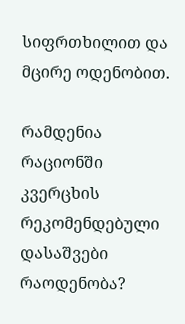სიფრთხილით და მცირე ოდენობით.

რამდენია რაციონში კვერცხის რეკომენდებული დასაშვები რაოდენობა?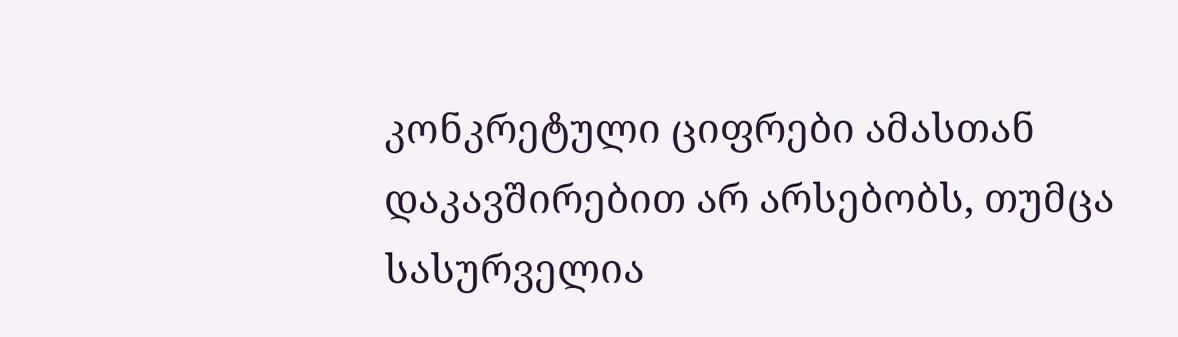კონკრეტული ციფრები ამასთან დაკავშირებით არ არსებობს, თუმცა სასურველია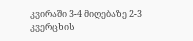კვირაში 3-4 მიღებაზე 2-3 კვერცხის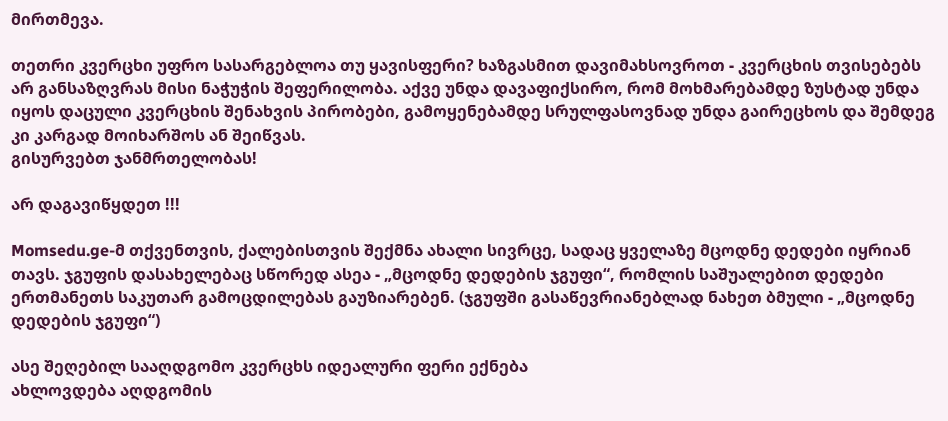მირთმევა.

თეთრი კვერცხი უფრო სასარგებლოა თუ ყავისფერი? ხაზგასმით დავიმახსოვროთ - კვერცხის თვისებებს არ განსაზღვრას მისი ნაჭუჭის შეფერილობა. აქვე უნდა დავაფიქსირო, რომ მოხმარებამდე ზუსტად უნდა იყოს დაცული კვერცხის შენახვის პირობები, გამოყენებამდე სრულფასოვნად უნდა გაირეცხოს და შემდეგ კი კარგად მოიხარშოს ან შეიწვას.
გისურვებთ ჯანმრთელობას!

არ დაგავიწყდეთ !!!

Momsedu.ge-მ თქვენთვის, ქალებისთვის შექმნა ახალი სივრცე, სადაც ყველაზე მცოდნე დედები იყრიან თავს. ჯგუფის დასახელებაც სწორედ ასეა - „მცოდნე დედების ჯგუფი“, რომლის საშუალებით დედები ერთმანეთს საკუთარ გამოცდილებას გაუზიარებენ. (ჯგუფში გასაწევრიანებლად ნახეთ ბმული - „მცოდნე დედების ჯგუფი“)

ასე შეღებილ სააღდგომო კვერცხს იდეალური ფერი ექნება
ახლოვდება აღდგომის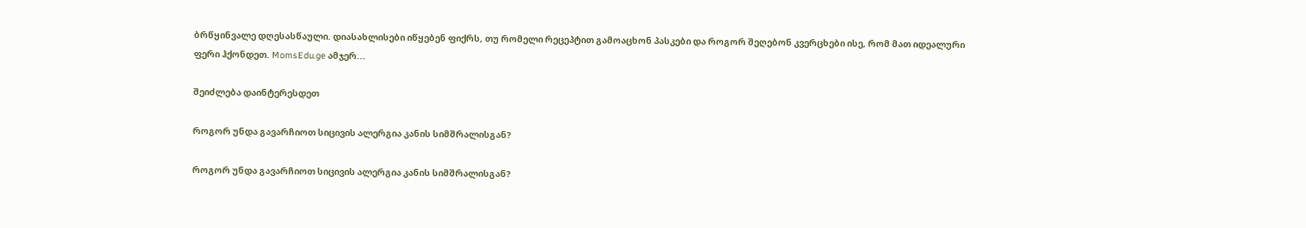ბრწყინვალე დღესასწაული. დიასახლისები იწყებენ ფიქრს, თუ რომელი რეცეპტით გამოაცხონ პასკები და როგორ შეღებონ კვერცხები ისე, რომ მათ იდეალური ფერი ჰქონდეთ. MomsEdu.ge ამჯერ...

შეიძლება დაინტერესდეთ

როგორ უნდა გავარჩიოთ სიცივის ალერგია კანის სიმშრალისგან?

როგორ უნდა გავარჩიოთ სიცივის ალერგია კანის სიმშრალისგან?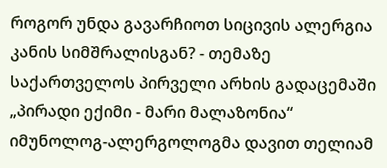როგორ უნდა გავარჩიოთ სიცივის ალერგია კანის სიმშრალისგან? - თემაზე საქართველოს პირველი არხის გადაცემაში „პირადი ექიმი - მარი მალაზონია“ იმუნოლოგ-ალერგოლოგმა დავით თელიამ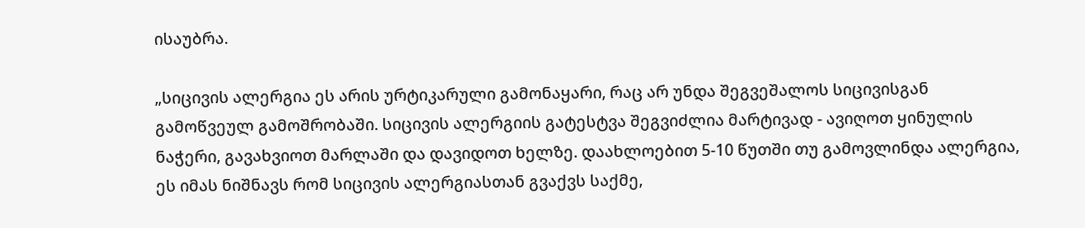ისაუბრა.

„სიცივის ალერგია ეს არის ურტიკარული გამონაყარი, რაც არ უნდა შეგვეშალოს სიცივისგან გამოწვეულ გამოშრობაში. სიცივის ალერგიის გატესტვა შეგვიძლია მარტივად - ავიღოთ ყინულის ნაჭერი, გავახვიოთ მარლაში და დავიდოთ ხელზე. დაახლოებით 5-10 წუთში თუ გამოვლინდა ალერგია, ეს იმას ნიშნავს რომ სიცივის ალერგიასთან გვაქვს საქმე,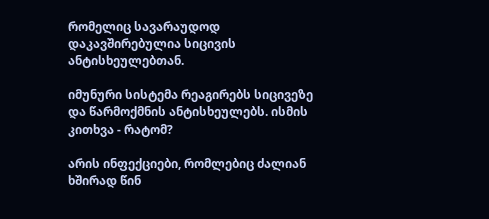რომელიც სავარაუდოდ დაკავშირებულია სიცივის ანტისხეულებთან.

იმუნური სისტემა რეაგირებს სიცივეზე და წარმოქმნის ანტისხეულებს. ისმის კითხვა - რატომ?

არის ინფექციები, რომლებიც ძალიან ხშირად წინ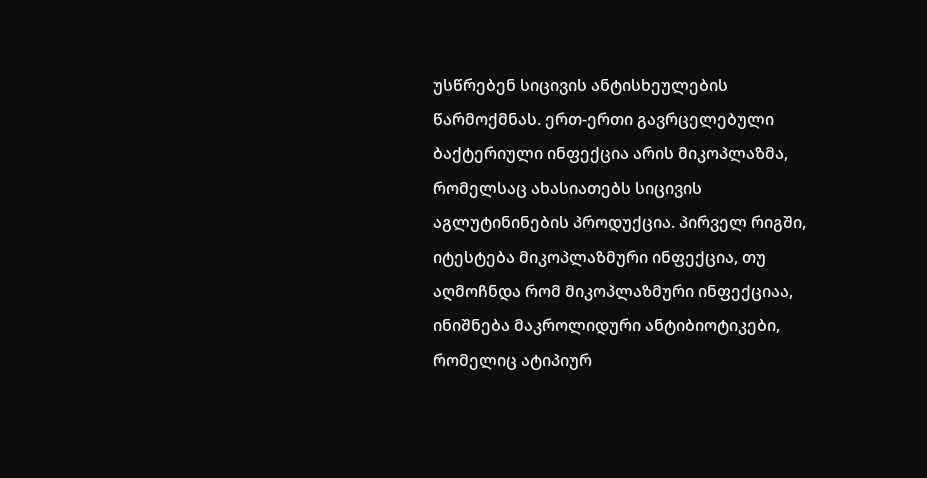უსწრებენ სიცივის ანტისხეულების წარმოქმნას. ერთ-ერთი გავრცელებული ბაქტერიული ინფექცია არის მიკოპლაზმა, რომელსაც ახასიათებს სიცივის აგლუტინინების პროდუქცია. პირველ რიგში, იტესტება მიკოპლაზმური ინფექცია, თუ აღმოჩნდა რომ მიკოპლაზმური ინფექციაა, ინიშნება მაკროლიდური ანტიბიოტიკები, რომელიც ატიპიურ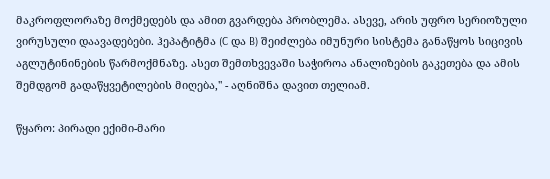მაკროფლორაზე მოქმედებს და ამით გვარდება პრობლემა. ასევე, არის უფრო სერიოზული ვირუსული დაავადებები. ჰეპატიტმა (C და B) შეიძლება იმუნური სისტემა განაწყოს სიცივის აგლუტინინების წარმოქმნაზე. ასეთ შემთხვევაში საჭიროა ანალიზების გაკეთება და ამის შემდგომ გადაწყვეტილების მიღება,'' - აღნიშნა დავით თელიამ.

წყარო: პირადი ექიმი-მარი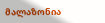მალაზონია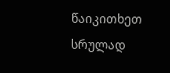წაიკითხეთ სრულად